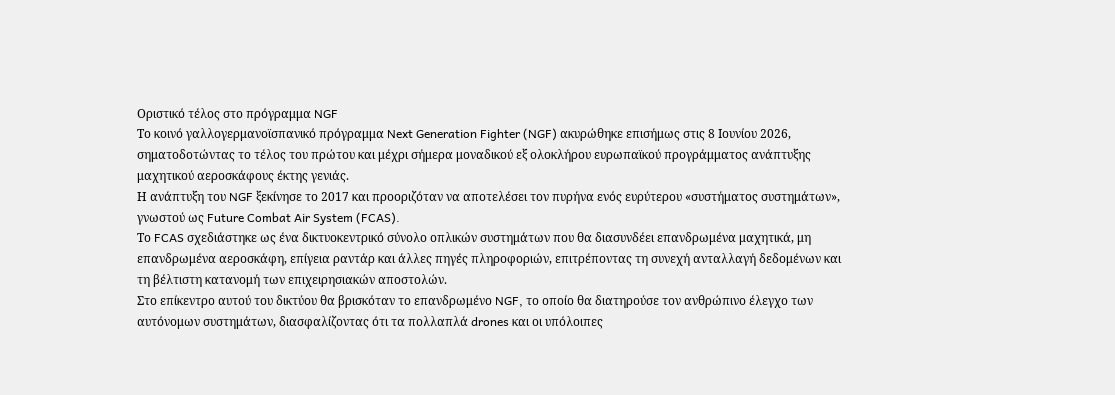Οριστικό τέλος στο πρόγραμμα NGF
Το κοινό γαλλογερμανοϊσπανικό πρόγραμμα Next Generation Fighter (NGF) ακυρώθηκε επισήμως στις 8 Ιουνίου 2026, σηματοδοτώντας το τέλος του πρώτου και μέχρι σήμερα μοναδικού εξ ολοκλήρου ευρωπαϊκού προγράμματος ανάπτυξης μαχητικού αεροσκάφους έκτης γενιάς.
Η ανάπτυξη του NGF ξεκίνησε το 2017 και προοριζόταν να αποτελέσει τον πυρήνα ενός ευρύτερου «συστήματος συστημάτων», γνωστού ως Future Combat Air System (FCAS).
Το FCAS σχεδιάστηκε ως ένα δικτυοκεντρικό σύνολο οπλικών συστημάτων που θα διασυνδέει επανδρωμένα μαχητικά, μη επανδρωμένα αεροσκάφη, επίγεια ραντάρ και άλλες πηγές πληροφοριών, επιτρέποντας τη συνεχή ανταλλαγή δεδομένων και τη βέλτιστη κατανομή των επιχειρησιακών αποστολών.
Στο επίκεντρο αυτού του δικτύου θα βρισκόταν το επανδρωμένο NGF, το οποίο θα διατηρούσε τον ανθρώπινο έλεγχο των αυτόνομων συστημάτων, διασφαλίζοντας ότι τα πολλαπλά drones και οι υπόλοιπες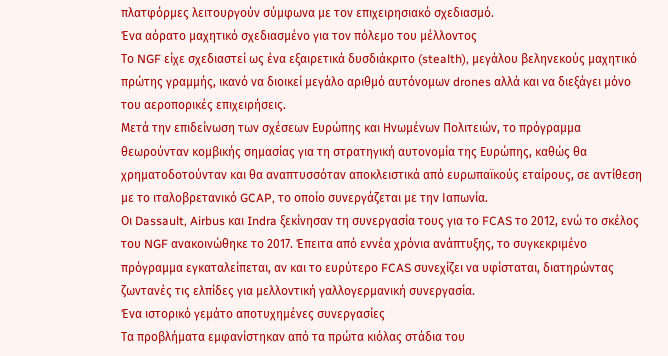πλατφόρμες λειτουργούν σύμφωνα με τον επιχειρησιακό σχεδιασμό.
Ένα αόρατο μαχητικό σχεδιασμένο για τον πόλεμο του μέλλοντος
Το NGF είχε σχεδιαστεί ως ένα εξαιρετικά δυσδιάκριτο (stealth), μεγάλου βεληνεκούς μαχητικό πρώτης γραμμής, ικανό να διοικεί μεγάλο αριθμό αυτόνομων drones αλλά και να διεξάγει μόνο του αεροπορικές επιχειρήσεις.
Μετά την επιδείνωση των σχέσεων Ευρώπης και Ηνωμένων Πολιτειών, το πρόγραμμα θεωρούνταν κομβικής σημασίας για τη στρατηγική αυτονομία της Ευρώπης, καθώς θα χρηματοδοτούνταν και θα αναπτυσσόταν αποκλειστικά από ευρωπαϊκούς εταίρους, σε αντίθεση με το ιταλοβρετανικό GCAP, το οποίο συνεργάζεται με την Ιαπωνία.
Οι Dassault, Airbus και Indra ξεκίνησαν τη συνεργασία τους για το FCAS το 2012, ενώ το σκέλος του NGF ανακοινώθηκε το 2017. Έπειτα από εννέα χρόνια ανάπτυξης, το συγκεκριμένο πρόγραμμα εγκαταλείπεται, αν και το ευρύτερο FCAS συνεχίζει να υφίσταται, διατηρώντας ζωντανές τις ελπίδες για μελλοντική γαλλογερμανική συνεργασία.
Ένα ιστορικό γεμάτο αποτυχημένες συνεργασίες
Τα προβλήματα εμφανίστηκαν από τα πρώτα κιόλας στάδια του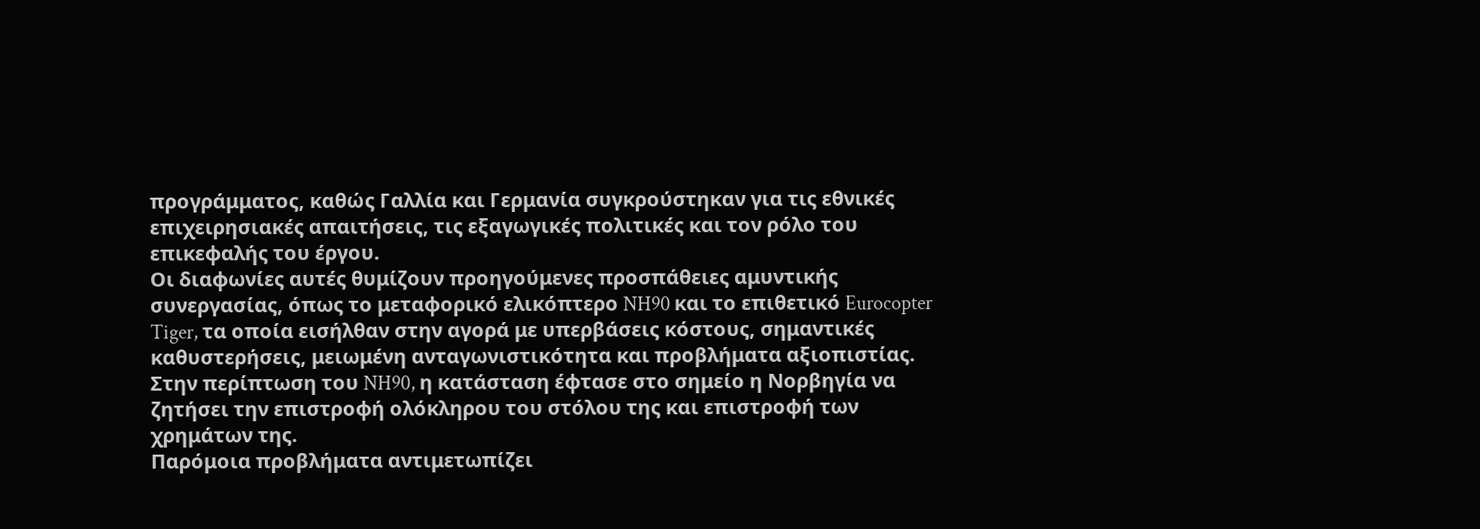προγράμματος, καθώς Γαλλία και Γερμανία συγκρούστηκαν για τις εθνικές επιχειρησιακές απαιτήσεις, τις εξαγωγικές πολιτικές και τον ρόλο του επικεφαλής του έργου.
Οι διαφωνίες αυτές θυμίζουν προηγούμενες προσπάθειες αμυντικής συνεργασίας, όπως το μεταφορικό ελικόπτερο NH90 και το επιθετικό Eurocopter Tiger, τα οποία εισήλθαν στην αγορά με υπερβάσεις κόστους, σημαντικές καθυστερήσεις, μειωμένη ανταγωνιστικότητα και προβλήματα αξιοπιστίας.
Στην περίπτωση του NH90, η κατάσταση έφτασε στο σημείο η Νορβηγία να ζητήσει την επιστροφή ολόκληρου του στόλου της και επιστροφή των χρημάτων της.
Παρόμοια προβλήματα αντιμετωπίζει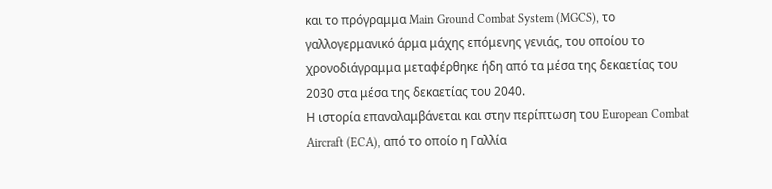και το πρόγραμμα Main Ground Combat System (MGCS), το γαλλογερμανικό άρμα μάχης επόμενης γενιάς, του οποίου το χρονοδιάγραμμα μεταφέρθηκε ήδη από τα μέσα της δεκαετίας του 2030 στα μέσα της δεκαετίας του 2040.
Η ιστορία επαναλαμβάνεται και στην περίπτωση του European Combat Aircraft (ECA), από το οποίο η Γαλλία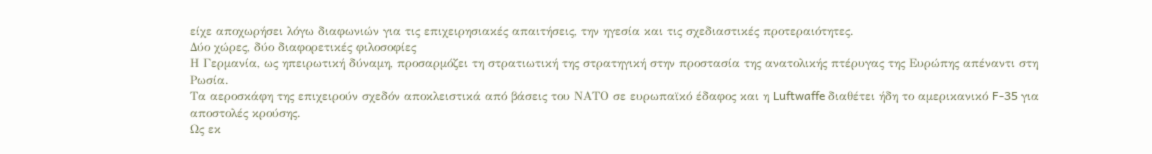είχε αποχωρήσει λόγω διαφωνιών για τις επιχειρησιακές απαιτήσεις, την ηγεσία και τις σχεδιαστικές προτεραιότητες.
Δύο χώρες, δύο διαφορετικές φιλοσοφίες
Η Γερμανία, ως ηπειρωτική δύναμη, προσαρμόζει τη στρατιωτική της στρατηγική στην προστασία της ανατολικής πτέρυγας της Ευρώπης απέναντι στη Ρωσία.
Τα αεροσκάφη της επιχειρούν σχεδόν αποκλειστικά από βάσεις του ΝΑΤΟ σε ευρωπαϊκό έδαφος και η Luftwaffe διαθέτει ήδη το αμερικανικό F-35 για αποστολές κρούσης.
Ως εκ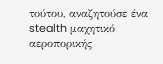τούτου, αναζητούσε ένα stealth μαχητικό αεροπορικής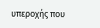υπεροχής που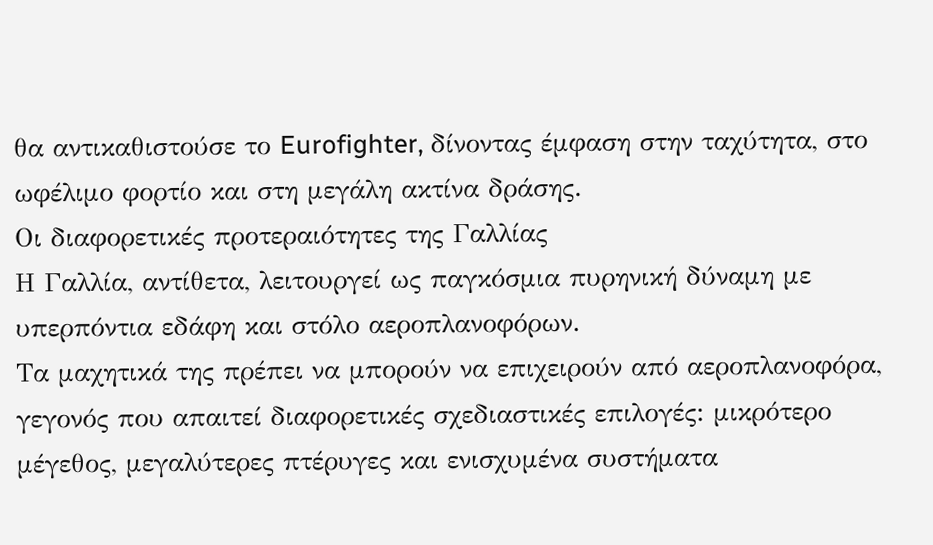θα αντικαθιστούσε το Eurofighter, δίνοντας έμφαση στην ταχύτητα, στο ωφέλιμο φορτίο και στη μεγάλη ακτίνα δράσης.
Οι διαφορετικές προτεραιότητες της Γαλλίας
Η Γαλλία, αντίθετα, λειτουργεί ως παγκόσμια πυρηνική δύναμη με υπερπόντια εδάφη και στόλο αεροπλανοφόρων.
Τα μαχητικά της πρέπει να μπορούν να επιχειρούν από αεροπλανοφόρα, γεγονός που απαιτεί διαφορετικές σχεδιαστικές επιλογές: μικρότερο μέγεθος, μεγαλύτερες πτέρυγες και ενισχυμένα συστήματα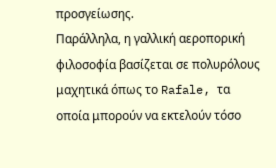προσγείωσης.
Παράλληλα, η γαλλική αεροπορική φιλοσοφία βασίζεται σε πολυρόλους μαχητικά όπως το Rafale, τα οποία μπορούν να εκτελούν τόσο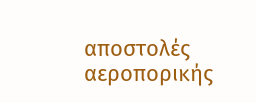αποστολές αεροπορικής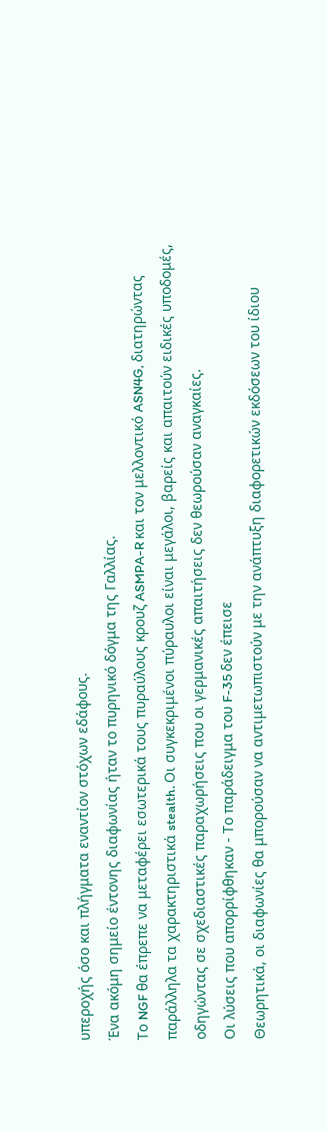υπεροχής όσο και πλήγματα εναντίον στόχων εδάφους.
Ένα ακόμη σημείο έντονης διαφωνίας ήταν το πυρηνικό δόγμα της Γαλλίας.
Το NGF θα έπρεπε να μεταφέρει εσωτερικά τους πυραύλους κρουζ ASMPA-R και τον μελλοντικό ASN4G, διατηρώντας παράλληλα τα χαρακτηριστικά stealth. Οι συγκεκριμένοι πύραυλοι είναι μεγάλοι, βαρείς και απαιτούν ειδικές υποδομές, οδηγώντας σε σχεδιαστικές παραχωρήσεις που οι γερμανικές απαιτήσεις δεν θεωρούσαν αναγκαίες.
Οι λύσεις που απορρίφθηκαν - Το παράδειγμα του F-35 δεν έπεισε
Θεωρητικά, οι διαφωνίες θα μπορούσαν να αντιμετωπιστούν με την ανάπτυξη διαφορετικών εκδόσεων του ίδιου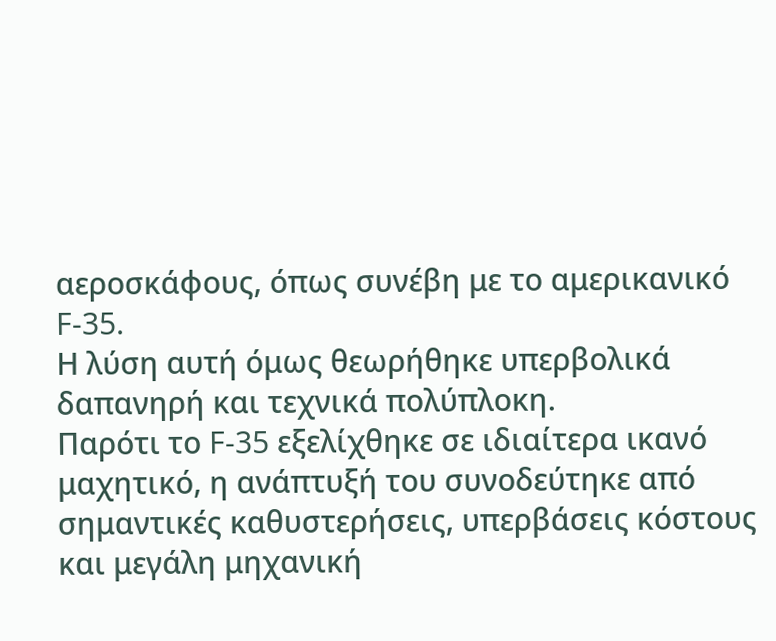αεροσκάφους, όπως συνέβη με το αμερικανικό F-35.
Η λύση αυτή όμως θεωρήθηκε υπερβολικά δαπανηρή και τεχνικά πολύπλοκη.
Παρότι το F-35 εξελίχθηκε σε ιδιαίτερα ικανό μαχητικό, η ανάπτυξή του συνοδεύτηκε από σημαντικές καθυστερήσεις, υπερβάσεις κόστους και μεγάλη μηχανική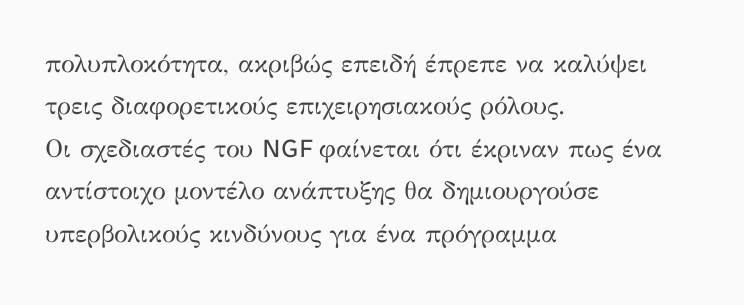πολυπλοκότητα, ακριβώς επειδή έπρεπε να καλύψει τρεις διαφορετικούς επιχειρησιακούς ρόλους.
Οι σχεδιαστές του NGF φαίνεται ότι έκριναν πως ένα αντίστοιχο μοντέλο ανάπτυξης θα δημιουργούσε υπερβολικούς κινδύνους για ένα πρόγραμμα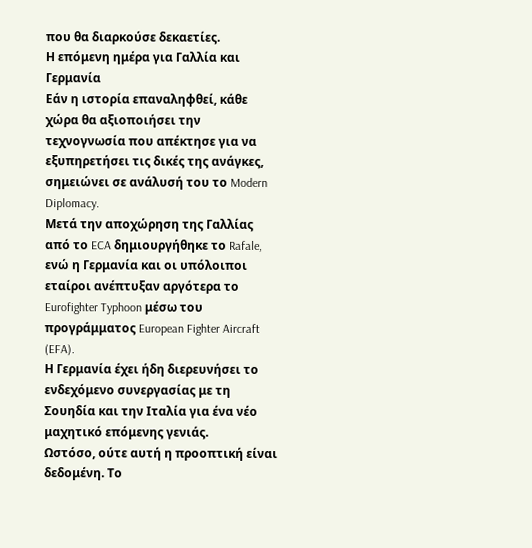που θα διαρκούσε δεκαετίες.
Η επόμενη ημέρα για Γαλλία και Γερμανία
Εάν η ιστορία επαναληφθεί, κάθε χώρα θα αξιοποιήσει την τεχνογνωσία που απέκτησε για να εξυπηρετήσει τις δικές της ανάγκες, σημειώνει σε ανάλυσή του το Modern Diplomacy.
Μετά την αποχώρηση της Γαλλίας από το ECA δημιουργήθηκε το Rafale, ενώ η Γερμανία και οι υπόλοιποι εταίροι ανέπτυξαν αργότερα το Eurofighter Typhoon μέσω του προγράμματος European Fighter Aircraft (EFA).
Η Γερμανία έχει ήδη διερευνήσει το ενδεχόμενο συνεργασίας με τη Σουηδία και την Ιταλία για ένα νέο μαχητικό επόμενης γενιάς.
Ωστόσο, ούτε αυτή η προοπτική είναι δεδομένη. Το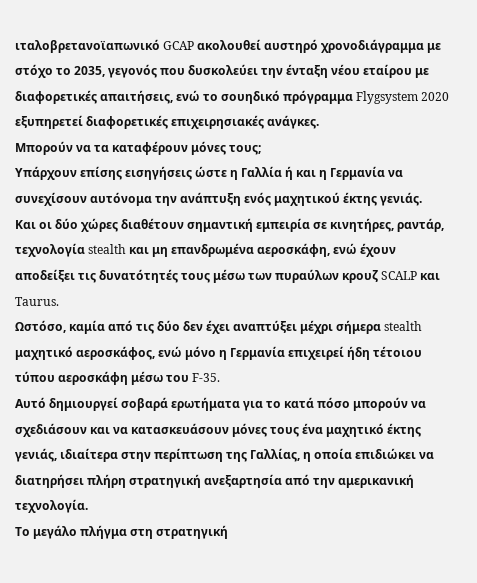ιταλοβρετανοϊαπωνικό GCAP ακολουθεί αυστηρό χρονοδιάγραμμα με στόχο το 2035, γεγονός που δυσκολεύει την ένταξη νέου εταίρου με διαφορετικές απαιτήσεις, ενώ το σουηδικό πρόγραμμα Flygsystem 2020 εξυπηρετεί διαφορετικές επιχειρησιακές ανάγκες.
Μπορούν να τα καταφέρουν μόνες τους;
Υπάρχουν επίσης εισηγήσεις ώστε η Γαλλία ή και η Γερμανία να συνεχίσουν αυτόνομα την ανάπτυξη ενός μαχητικού έκτης γενιάς.
Και οι δύο χώρες διαθέτουν σημαντική εμπειρία σε κινητήρες, ραντάρ, τεχνολογία stealth και μη επανδρωμένα αεροσκάφη, ενώ έχουν αποδείξει τις δυνατότητές τους μέσω των πυραύλων κρουζ SCALP και Taurus.
Ωστόσο, καμία από τις δύο δεν έχει αναπτύξει μέχρι σήμερα stealth μαχητικό αεροσκάφος, ενώ μόνο η Γερμανία επιχειρεί ήδη τέτοιου τύπου αεροσκάφη μέσω του F-35.
Αυτό δημιουργεί σοβαρά ερωτήματα για το κατά πόσο μπορούν να σχεδιάσουν και να κατασκευάσουν μόνες τους ένα μαχητικό έκτης γενιάς, ιδιαίτερα στην περίπτωση της Γαλλίας, η οποία επιδιώκει να διατηρήσει πλήρη στρατηγική ανεξαρτησία από την αμερικανική τεχνολογία.
Το μεγάλο πλήγμα στη στρατηγική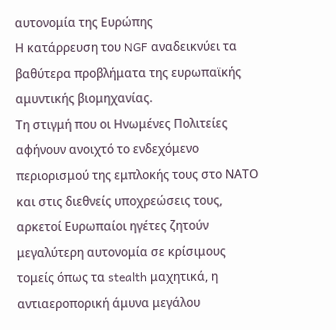αυτονομία της Ευρώπης
Η κατάρρευση του NGF αναδεικνύει τα βαθύτερα προβλήματα της ευρωπαϊκής αμυντικής βιομηχανίας.
Τη στιγμή που οι Ηνωμένες Πολιτείες αφήνουν ανοιχτό το ενδεχόμενο περιορισμού της εμπλοκής τους στο ΝΑΤΟ και στις διεθνείς υποχρεώσεις τους, αρκετοί Ευρωπαίοι ηγέτες ζητούν μεγαλύτερη αυτονομία σε κρίσιμους τομείς όπως τα stealth μαχητικά, η αντιαεροπορική άμυνα μεγάλου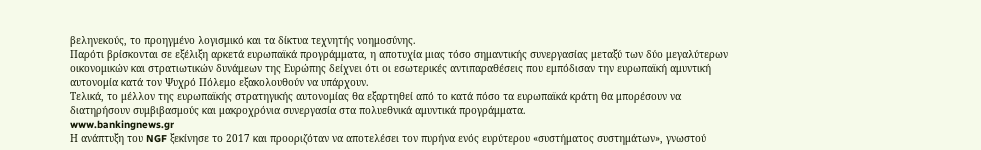βεληνεκούς, το προηγμένο λογισμικό και τα δίκτυα τεχνητής νοημοσύνης.
Παρότι βρίσκονται σε εξέλιξη αρκετά ευρωπαϊκά προγράμματα, η αποτυχία μιας τόσο σημαντικής συνεργασίας μεταξύ των δύο μεγαλύτερων οικονομικών και στρατιωτικών δυνάμεων της Ευρώπης δείχνει ότι οι εσωτερικές αντιπαραθέσεις που εμπόδισαν την ευρωπαϊκή αμυντική αυτονομία κατά τον Ψυχρό Πόλεμο εξακολουθούν να υπάρχουν.
Τελικά, το μέλλον της ευρωπαϊκής στρατηγικής αυτονομίας θα εξαρτηθεί από το κατά πόσο τα ευρωπαϊκά κράτη θα μπορέσουν να διατηρήσουν συμβιβασμούς και μακροχρόνια συνεργασία στα πολυεθνικά αμυντικά προγράμματα.
www.bankingnews.gr
Η ανάπτυξη του NGF ξεκίνησε το 2017 και προοριζόταν να αποτελέσει τον πυρήνα ενός ευρύτερου «συστήματος συστημάτων», γνωστού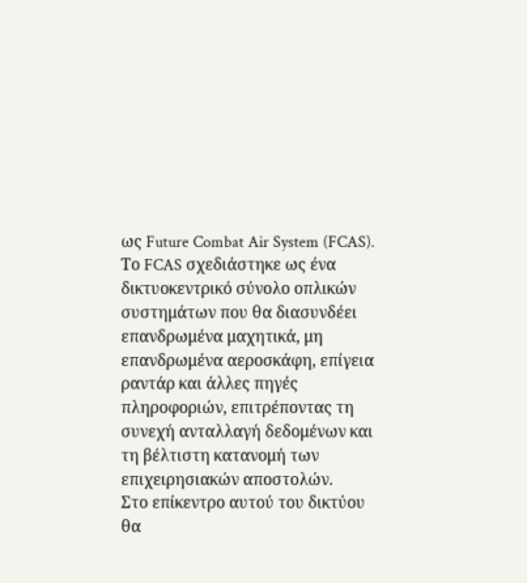ως Future Combat Air System (FCAS).
Το FCAS σχεδιάστηκε ως ένα δικτυοκεντρικό σύνολο οπλικών συστημάτων που θα διασυνδέει επανδρωμένα μαχητικά, μη επανδρωμένα αεροσκάφη, επίγεια ραντάρ και άλλες πηγές πληροφοριών, επιτρέποντας τη συνεχή ανταλλαγή δεδομένων και τη βέλτιστη κατανομή των επιχειρησιακών αποστολών.
Στο επίκεντρο αυτού του δικτύου θα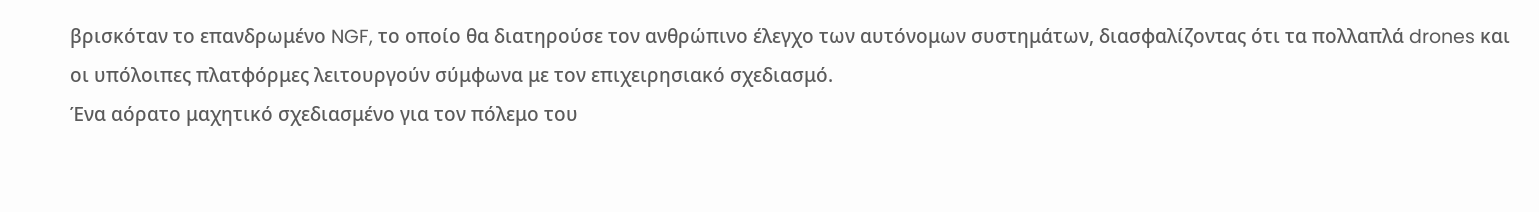βρισκόταν το επανδρωμένο NGF, το οποίο θα διατηρούσε τον ανθρώπινο έλεγχο των αυτόνομων συστημάτων, διασφαλίζοντας ότι τα πολλαπλά drones και οι υπόλοιπες πλατφόρμες λειτουργούν σύμφωνα με τον επιχειρησιακό σχεδιασμό.
Ένα αόρατο μαχητικό σχεδιασμένο για τον πόλεμο του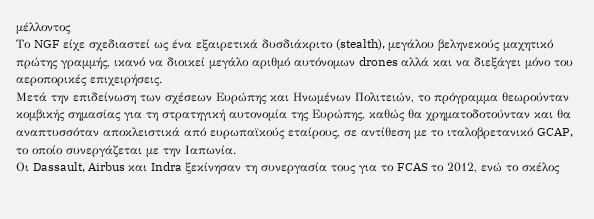μέλλοντος
Το NGF είχε σχεδιαστεί ως ένα εξαιρετικά δυσδιάκριτο (stealth), μεγάλου βεληνεκούς μαχητικό πρώτης γραμμής, ικανό να διοικεί μεγάλο αριθμό αυτόνομων drones αλλά και να διεξάγει μόνο του αεροπορικές επιχειρήσεις.
Μετά την επιδείνωση των σχέσεων Ευρώπης και Ηνωμένων Πολιτειών, το πρόγραμμα θεωρούνταν κομβικής σημασίας για τη στρατηγική αυτονομία της Ευρώπης, καθώς θα χρηματοδοτούνταν και θα αναπτυσσόταν αποκλειστικά από ευρωπαϊκούς εταίρους, σε αντίθεση με το ιταλοβρετανικό GCAP, το οποίο συνεργάζεται με την Ιαπωνία.
Οι Dassault, Airbus και Indra ξεκίνησαν τη συνεργασία τους για το FCAS το 2012, ενώ το σκέλος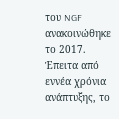του NGF ανακοινώθηκε το 2017. Έπειτα από εννέα χρόνια ανάπτυξης, το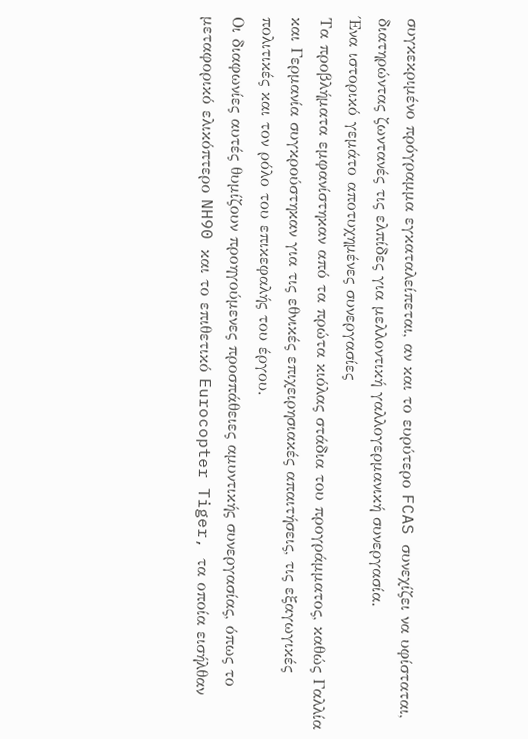συγκεκριμένο πρόγραμμα εγκαταλείπεται, αν και το ευρύτερο FCAS συνεχίζει να υφίσταται, διατηρώντας ζωντανές τις ελπίδες για μελλοντική γαλλογερμανική συνεργασία.
Ένα ιστορικό γεμάτο αποτυχημένες συνεργασίες
Τα προβλήματα εμφανίστηκαν από τα πρώτα κιόλας στάδια του προγράμματος, καθώς Γαλλία και Γερμανία συγκρούστηκαν για τις εθνικές επιχειρησιακές απαιτήσεις, τις εξαγωγικές πολιτικές και τον ρόλο του επικεφαλής του έργου.
Οι διαφωνίες αυτές θυμίζουν προηγούμενες προσπάθειες αμυντικής συνεργασίας, όπως το μεταφορικό ελικόπτερο NH90 και το επιθετικό Eurocopter Tiger, τα οποία εισήλθαν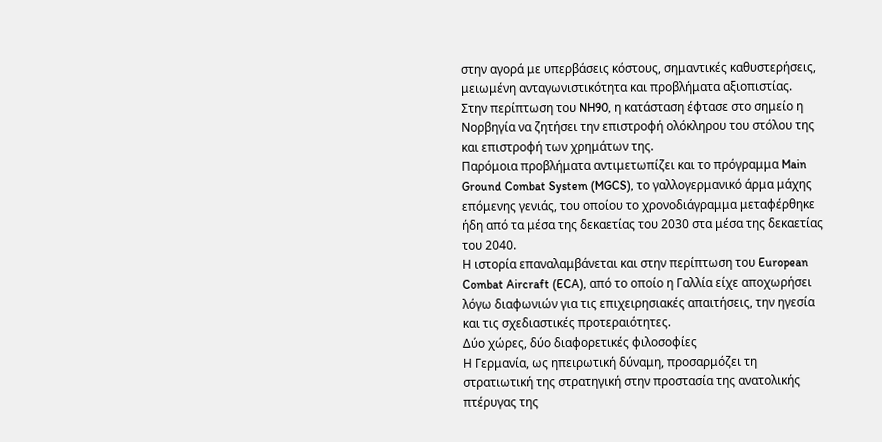στην αγορά με υπερβάσεις κόστους, σημαντικές καθυστερήσεις, μειωμένη ανταγωνιστικότητα και προβλήματα αξιοπιστίας.
Στην περίπτωση του NH90, η κατάσταση έφτασε στο σημείο η Νορβηγία να ζητήσει την επιστροφή ολόκληρου του στόλου της και επιστροφή των χρημάτων της.
Παρόμοια προβλήματα αντιμετωπίζει και το πρόγραμμα Main Ground Combat System (MGCS), το γαλλογερμανικό άρμα μάχης επόμενης γενιάς, του οποίου το χρονοδιάγραμμα μεταφέρθηκε ήδη από τα μέσα της δεκαετίας του 2030 στα μέσα της δεκαετίας του 2040.
Η ιστορία επαναλαμβάνεται και στην περίπτωση του European Combat Aircraft (ECA), από το οποίο η Γαλλία είχε αποχωρήσει λόγω διαφωνιών για τις επιχειρησιακές απαιτήσεις, την ηγεσία και τις σχεδιαστικές προτεραιότητες.
Δύο χώρες, δύο διαφορετικές φιλοσοφίες
Η Γερμανία, ως ηπειρωτική δύναμη, προσαρμόζει τη στρατιωτική της στρατηγική στην προστασία της ανατολικής πτέρυγας της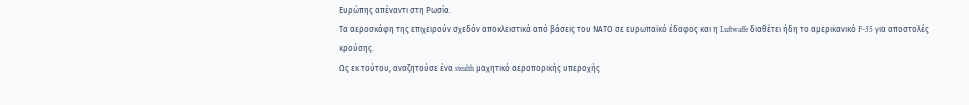Ευρώπης απέναντι στη Ρωσία.
Τα αεροσκάφη της επιχειρούν σχεδόν αποκλειστικά από βάσεις του ΝΑΤΟ σε ευρωπαϊκό έδαφος και η Luftwaffe διαθέτει ήδη το αμερικανικό F-35 για αποστολές κρούσης.
Ως εκ τούτου, αναζητούσε ένα stealth μαχητικό αεροπορικής υπεροχής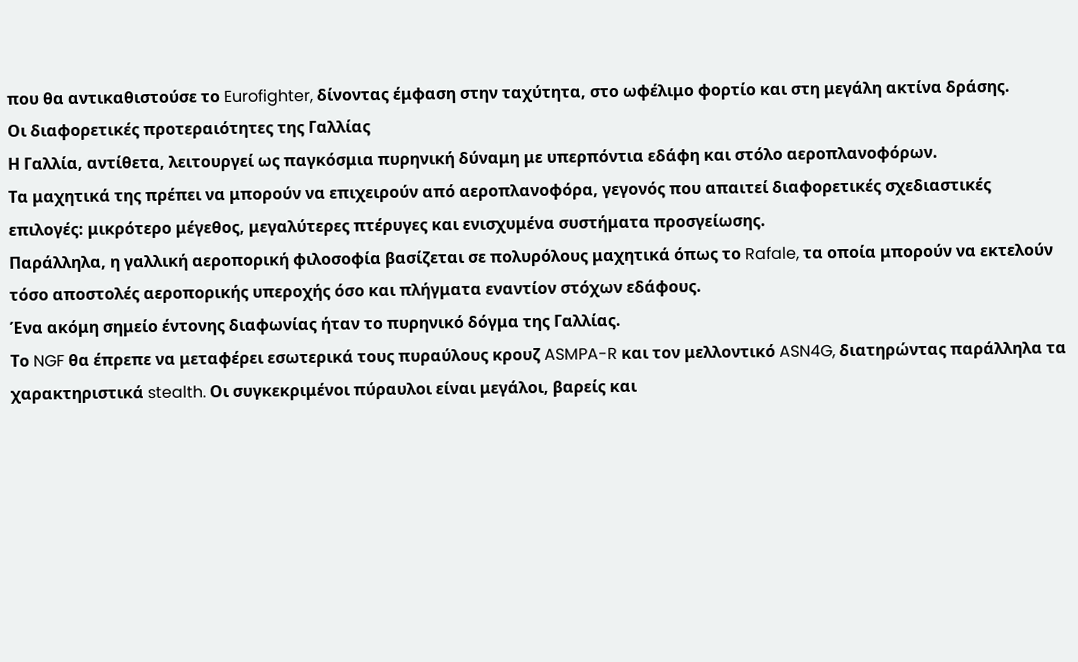που θα αντικαθιστούσε το Eurofighter, δίνοντας έμφαση στην ταχύτητα, στο ωφέλιμο φορτίο και στη μεγάλη ακτίνα δράσης.
Οι διαφορετικές προτεραιότητες της Γαλλίας
Η Γαλλία, αντίθετα, λειτουργεί ως παγκόσμια πυρηνική δύναμη με υπερπόντια εδάφη και στόλο αεροπλανοφόρων.
Τα μαχητικά της πρέπει να μπορούν να επιχειρούν από αεροπλανοφόρα, γεγονός που απαιτεί διαφορετικές σχεδιαστικές επιλογές: μικρότερο μέγεθος, μεγαλύτερες πτέρυγες και ενισχυμένα συστήματα προσγείωσης.
Παράλληλα, η γαλλική αεροπορική φιλοσοφία βασίζεται σε πολυρόλους μαχητικά όπως το Rafale, τα οποία μπορούν να εκτελούν τόσο αποστολές αεροπορικής υπεροχής όσο και πλήγματα εναντίον στόχων εδάφους.
Ένα ακόμη σημείο έντονης διαφωνίας ήταν το πυρηνικό δόγμα της Γαλλίας.
Το NGF θα έπρεπε να μεταφέρει εσωτερικά τους πυραύλους κρουζ ASMPA-R και τον μελλοντικό ASN4G, διατηρώντας παράλληλα τα χαρακτηριστικά stealth. Οι συγκεκριμένοι πύραυλοι είναι μεγάλοι, βαρείς και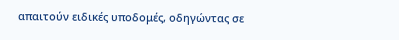απαιτούν ειδικές υποδομές, οδηγώντας σε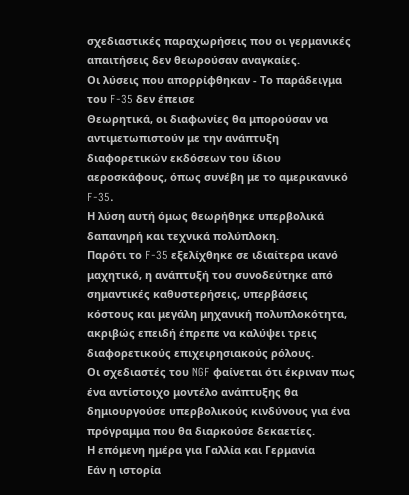σχεδιαστικές παραχωρήσεις που οι γερμανικές απαιτήσεις δεν θεωρούσαν αναγκαίες.
Οι λύσεις που απορρίφθηκαν - Το παράδειγμα του F-35 δεν έπεισε
Θεωρητικά, οι διαφωνίες θα μπορούσαν να αντιμετωπιστούν με την ανάπτυξη διαφορετικών εκδόσεων του ίδιου αεροσκάφους, όπως συνέβη με το αμερικανικό F-35.
Η λύση αυτή όμως θεωρήθηκε υπερβολικά δαπανηρή και τεχνικά πολύπλοκη.
Παρότι το F-35 εξελίχθηκε σε ιδιαίτερα ικανό μαχητικό, η ανάπτυξή του συνοδεύτηκε από σημαντικές καθυστερήσεις, υπερβάσεις κόστους και μεγάλη μηχανική πολυπλοκότητα, ακριβώς επειδή έπρεπε να καλύψει τρεις διαφορετικούς επιχειρησιακούς ρόλους.
Οι σχεδιαστές του NGF φαίνεται ότι έκριναν πως ένα αντίστοιχο μοντέλο ανάπτυξης θα δημιουργούσε υπερβολικούς κινδύνους για ένα πρόγραμμα που θα διαρκούσε δεκαετίες.
Η επόμενη ημέρα για Γαλλία και Γερμανία
Εάν η ιστορία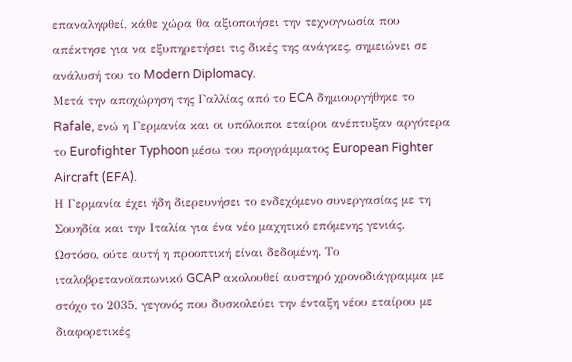επαναληφθεί, κάθε χώρα θα αξιοποιήσει την τεχνογνωσία που απέκτησε για να εξυπηρετήσει τις δικές της ανάγκες, σημειώνει σε ανάλυσή του το Modern Diplomacy.
Μετά την αποχώρηση της Γαλλίας από το ECA δημιουργήθηκε το Rafale, ενώ η Γερμανία και οι υπόλοιποι εταίροι ανέπτυξαν αργότερα το Eurofighter Typhoon μέσω του προγράμματος European Fighter Aircraft (EFA).
Η Γερμανία έχει ήδη διερευνήσει το ενδεχόμενο συνεργασίας με τη Σουηδία και την Ιταλία για ένα νέο μαχητικό επόμενης γενιάς.
Ωστόσο, ούτε αυτή η προοπτική είναι δεδομένη. Το ιταλοβρετανοϊαπωνικό GCAP ακολουθεί αυστηρό χρονοδιάγραμμα με στόχο το 2035, γεγονός που δυσκολεύει την ένταξη νέου εταίρου με διαφορετικές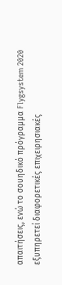απαιτήσεις, ενώ το σουηδικό πρόγραμμα Flygsystem 2020 εξυπηρετεί διαφορετικές επιχειρησιακές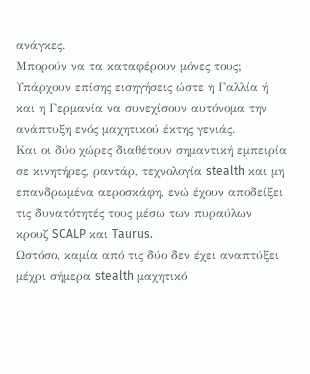ανάγκες.
Μπορούν να τα καταφέρουν μόνες τους;
Υπάρχουν επίσης εισηγήσεις ώστε η Γαλλία ή και η Γερμανία να συνεχίσουν αυτόνομα την ανάπτυξη ενός μαχητικού έκτης γενιάς.
Και οι δύο χώρες διαθέτουν σημαντική εμπειρία σε κινητήρες, ραντάρ, τεχνολογία stealth και μη επανδρωμένα αεροσκάφη, ενώ έχουν αποδείξει τις δυνατότητές τους μέσω των πυραύλων κρουζ SCALP και Taurus.
Ωστόσο, καμία από τις δύο δεν έχει αναπτύξει μέχρι σήμερα stealth μαχητικό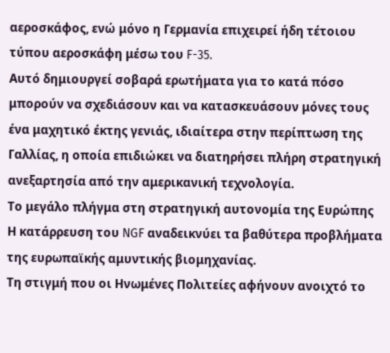αεροσκάφος, ενώ μόνο η Γερμανία επιχειρεί ήδη τέτοιου τύπου αεροσκάφη μέσω του F-35.
Αυτό δημιουργεί σοβαρά ερωτήματα για το κατά πόσο μπορούν να σχεδιάσουν και να κατασκευάσουν μόνες τους ένα μαχητικό έκτης γενιάς, ιδιαίτερα στην περίπτωση της Γαλλίας, η οποία επιδιώκει να διατηρήσει πλήρη στρατηγική ανεξαρτησία από την αμερικανική τεχνολογία.
Το μεγάλο πλήγμα στη στρατηγική αυτονομία της Ευρώπης
Η κατάρρευση του NGF αναδεικνύει τα βαθύτερα προβλήματα της ευρωπαϊκής αμυντικής βιομηχανίας.
Τη στιγμή που οι Ηνωμένες Πολιτείες αφήνουν ανοιχτό το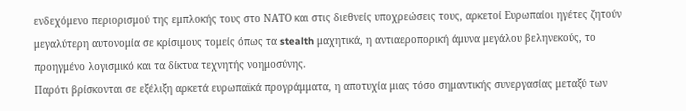ενδεχόμενο περιορισμού της εμπλοκής τους στο ΝΑΤΟ και στις διεθνείς υποχρεώσεις τους, αρκετοί Ευρωπαίοι ηγέτες ζητούν μεγαλύτερη αυτονομία σε κρίσιμους τομείς όπως τα stealth μαχητικά, η αντιαεροπορική άμυνα μεγάλου βεληνεκούς, το προηγμένο λογισμικό και τα δίκτυα τεχνητής νοημοσύνης.
Παρότι βρίσκονται σε εξέλιξη αρκετά ευρωπαϊκά προγράμματα, η αποτυχία μιας τόσο σημαντικής συνεργασίας μεταξύ των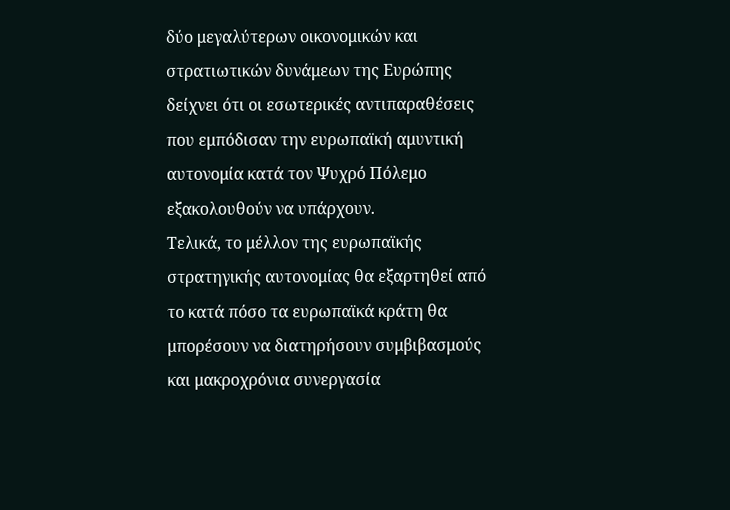δύο μεγαλύτερων οικονομικών και στρατιωτικών δυνάμεων της Ευρώπης δείχνει ότι οι εσωτερικές αντιπαραθέσεις που εμπόδισαν την ευρωπαϊκή αμυντική αυτονομία κατά τον Ψυχρό Πόλεμο εξακολουθούν να υπάρχουν.
Τελικά, το μέλλον της ευρωπαϊκής στρατηγικής αυτονομίας θα εξαρτηθεί από το κατά πόσο τα ευρωπαϊκά κράτη θα μπορέσουν να διατηρήσουν συμβιβασμούς και μακροχρόνια συνεργασία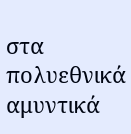στα πολυεθνικά αμυντικά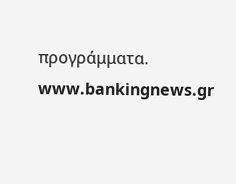προγράμματα.
www.bankingnews.gr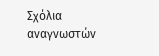Σχόλια αναγνωστών